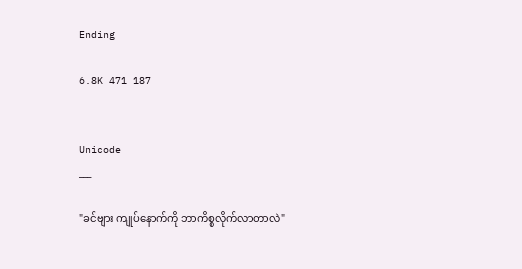Ending

6.8K 471 187


Unicode
___

"ခင်ဗျား ကျုပ်နောက်ကို ဘာကိစ္စလိုက်လာတာလဲ"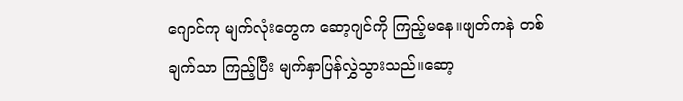ဂျောင်ကု မျက်လုံးတွေက ဆော့ဂျင်ကို ကြည့်မနေ။ဖျတ်ကနဲ တစ်ချက်သာ ကြည့်ပြီး မျက်နှာပြန်လွှဲသွားသည်။ဆော့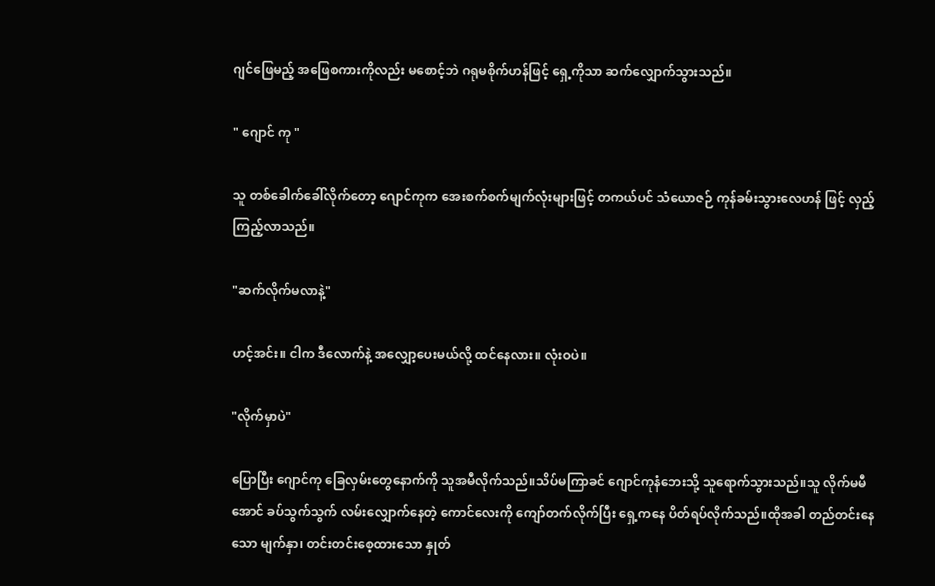ဂျင်ဖြေမည့် အဖြေစကားကိုလည်း မစောင့်ဘဲ ဂရုမစိုက်ဟန်ဖြင့် ရှေ့ကိုသာ ဆက်လျှောက်သွားသည်။

" ဂျောင် ကု "

သူ တစ်ခေါက်ခေါ်လိုက်တော့ ဂျောင်ကုက အေးစက်စက်မျက်လုံးများဖြင့် တကယ်ပင် သံယောဇဉ် ကုန်ခမ်းသွားလေဟန် ဖြင့် လှည့်ကြည့်လာသည်။

"ဆက်လိုက်မလာနဲ့"

ဟင့်အင်း။ ငါက ဒီလောက်နဲ့ အလျှော့ပေးမယ်လို့ ထင်နေလား။ လုံးဝပဲ။

"လိုက်မှာပဲ"

ပြောပြီး ဂျောင်ကု ခြေလှမ်းတွေနောက်ကို သူအမီလိုက်သည်။သိပ်မကြာခင် ဂျောင်ကုနံဘေးသို့ သူရောက်သွားသည်။သူ လိုက်မမီအောင် ခပ်သွက်သွက် လမ်းလျှောက်နေတဲ့ ကောင်လေးကို ကျော်တက်လိုက်ပြီး ရှေ့ကနေ ပိတ်ရပ်လိုက်သည်။ထိုအခါ တည်တင်းနေသော မျက်နှာ၊ တင်းတင်းစေ့ထားသော နှုတ်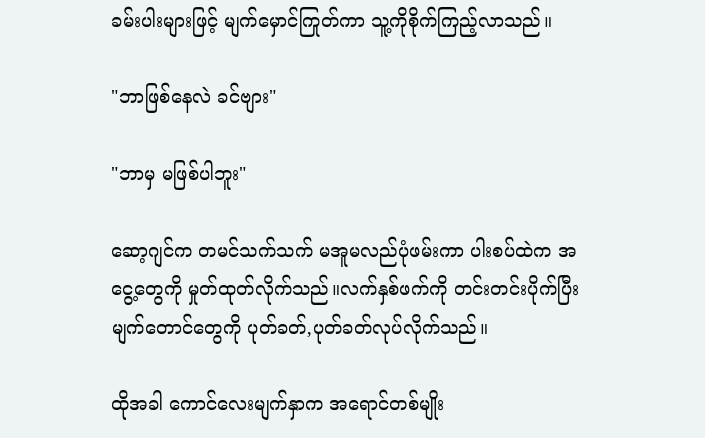ခမ်းပါးများဖြင့် မျက်မှောင်ကြုတ်ကာ သူ့ကိုစိုက်ကြည့်လာသည်။

"ဘာဖြစ်နေလဲ ခင်ဗျား"

"ဘာမှ မဖြစ်ပါဘူး"

ဆော့ဂျင်က တမင်သက်သက် မအူမလည်ပုံဖမ်းကာ ပါးစပ်ထဲက အငွေ့တွေကို မှုတ်ထုတ်လိုက်သည်။လက်နှစ်ဖက်ကို တင်းတင်းပိုက်ပြီး မျက်တောင်တွေကို ပုတ်ခတ်,ပုတ်ခတ်လုပ်လိုက်သည်။

ထိုအခါ ကောင်လေးမျက်နှာက အရောင်တစ်မျိုး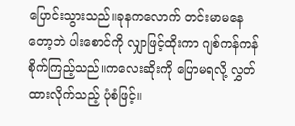ပြောင်းသွားသည်။ခုနကလောက် တင်းမာမနေတော့ဘဲ ပါးစောင်ကို လျှာဖြင့်ထိုးကာ ဂျစ်ကန်ကန် စိုက်ကြည့်သည်။ကလေးဆိုးကို ပြောမရလို့ လွှတ်ထားလိုက်သည့် ပုံစံဖြင့်။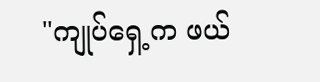"ကျုပ်ရှေ့က ဖယ်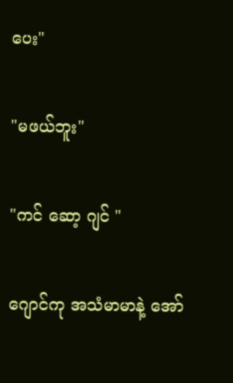ပေး"

"မဖယ်ဘူး"

"ကင် ဆော့ ဂျင် "

ဂျောင်ကု အသံမာမာနဲ့ အော်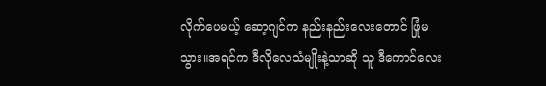လိုက်ပေမယ့် ဆော့ဂျင်က နည်းနည်းလေးတောင် ဖြုံမသွား။အရင်က ဒီလိုလေသံမျိုးနဲ့သာဆို သူ ဒီကောင်လေး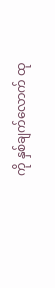ကို နှစ်ချက်လောက် ထု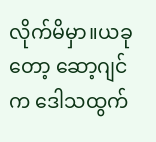လိုက်မိမှာ။ယခုတော့ ဆော့ဂျင်က ဒေါသထွက်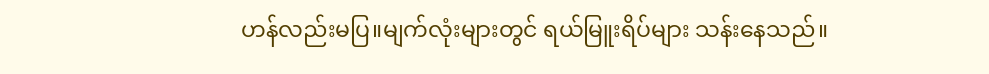ဟန်လည်းမပြ။မျက်လုံးများတွင် ရယ်မြူးရိပ်များ သန်းနေသည်။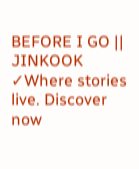BEFORE I GO || JINKOOK ✓Where stories live. Discover now